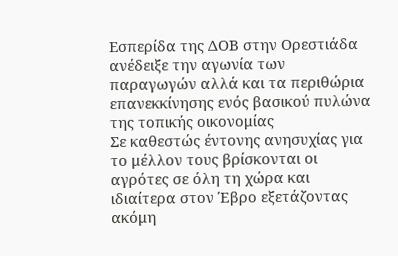Εσπερίδα της ΔΟΒ στην Ορεστιάδα ανέδειξε την αγωνία των παραγωγών αλλά και τα περιθώρια επανεκκίνησης ενός βασικού πυλώνα της τοπικής οικονομίας
Σε καθεστώς έντονης ανησυχίας για το μέλλον τους βρίσκονται οι αγρότες σε όλη τη χώρα και ιδιαίτερα στον Έβρο εξετάζοντας ακόμη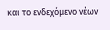και το ενδεχόμενο νέων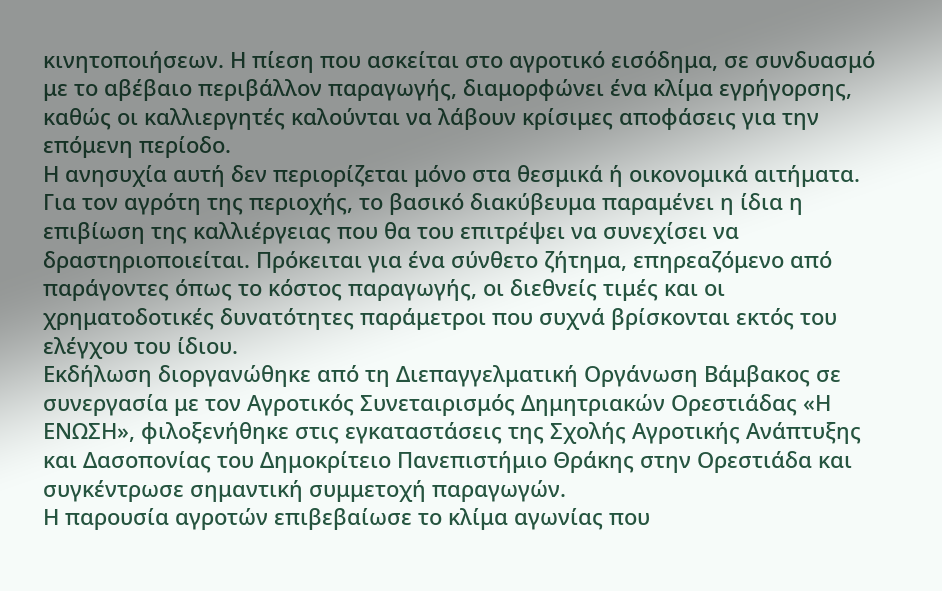κινητοποιήσεων. Η πίεση που ασκείται στο αγροτικό εισόδημα, σε συνδυασμό με το αβέβαιο περιβάλλον παραγωγής, διαμορφώνει ένα κλίμα εγρήγορσης, καθώς οι καλλιεργητές καλούνται να λάβουν κρίσιμες αποφάσεις για την επόμενη περίοδο.
Η ανησυχία αυτή δεν περιορίζεται μόνο στα θεσμικά ή οικονομικά αιτήματα. Για τον αγρότη της περιοχής, το βασικό διακύβευμα παραμένει η ίδια η επιβίωση της καλλιέργειας που θα του επιτρέψει να συνεχίσει να δραστηριοποιείται. Πρόκειται για ένα σύνθετο ζήτημα, επηρεαζόμενο από παράγοντες όπως το κόστος παραγωγής, οι διεθνείς τιμές και οι χρηματοδοτικές δυνατότητες παράμετροι που συχνά βρίσκονται εκτός του ελέγχου του ίδιου.
Εκδήλωση διοργανώθηκε από τη Διεπαγγελματική Οργάνωση Βάμβακος σε συνεργασία με τον Αγροτικός Συνεταιρισμός Δημητριακών Ορεστιάδας «Η ΕΝΩΣΗ», φιλοξενήθηκε στις εγκαταστάσεις της Σχολής Αγροτικής Ανάπτυξης και Δασοπονίας του Δημοκρίτειο Πανεπιστήμιο Θράκης στην Ορεστιάδα και συγκέντρωσε σημαντική συμμετοχή παραγωγών.
Η παρουσία αγροτών επιβεβαίωσε το κλίμα αγωνίας που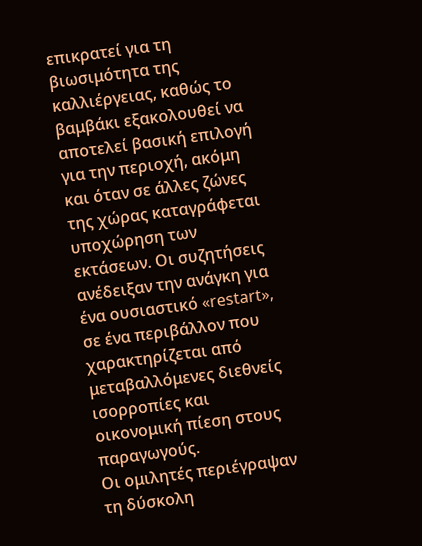επικρατεί για τη βιωσιμότητα της καλλιέργειας, καθώς το βαμβάκι εξακολουθεί να αποτελεί βασική επιλογή για την περιοχή, ακόμη και όταν σε άλλες ζώνες της χώρας καταγράφεται υποχώρηση των εκτάσεων. Οι συζητήσεις ανέδειξαν την ανάγκη για ένα ουσιαστικό «restart», σε ένα περιβάλλον που χαρακτηρίζεται από μεταβαλλόμενες διεθνείς ισορροπίες και οικονομική πίεση στους παραγωγούς.
Οι ομιλητές περιέγραψαν τη δύσκολη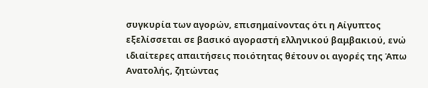συγκυρία των αγορών, επισημαίνοντας ότι η Αίγυπτος εξελίσσεται σε βασικό αγοραστή ελληνικού βαμβακιού, ενώ ιδιαίτερες απαιτήσεις ποιότητας θέτουν οι αγορές της Άπω Ανατολής, ζητώντας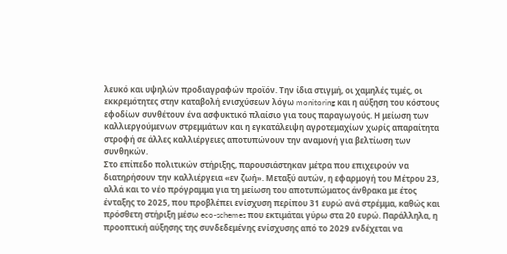λευκό και υψηλών προδιαγραφών προϊόν. Την ίδια στιγμή, οι χαμηλές τιμές, οι εκκρεμότητες στην καταβολή ενισχύσεων λόγω monitoring και η αύξηση του κόστους εφοδίων συνθέτουν ένα ασφυκτικό πλαίσιο για τους παραγωγούς. Η μείωση των καλλιεργούμενων στρεμμάτων και η εγκατάλειψη αγροτεμαχίων χωρίς απαραίτητα στροφή σε άλλες καλλιέργειες αποτυπώνουν την αναμονή για βελτίωση των συνθηκών.
Στο επίπεδο πολιτικών στήριξης, παρουσιάστηκαν μέτρα που επιχειρούν να διατηρήσουν την καλλιέργεια «εν ζωή». Μεταξύ αυτών, η εφαρμογή του Μέτρου 23, αλλά και το νέο πρόγραμμα για τη μείωση του αποτυπώματος άνθρακα με έτος ένταξης το 2025, που προβλέπει ενίσχυση περίπου 31 ευρώ ανά στρέμμα, καθώς και πρόσθετη στήριξη μέσω eco-schemes που εκτιμάται γύρω στα 20 ευρώ. Παράλληλα, η προοπτική αύξησης της συνδεδεμένης ενίσχυσης από το 2029 ενδέχεται να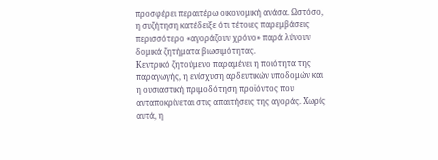προσφέρει περαιτέρω οικονομική ανάσα. Ωστόσο, η συζήτηση κατέδειξε ότι τέτοιες παρεμβάσεις περισσότερο «αγοράζουν χρόνο» παρά λύνουν δομικά ζητήματα βιωσιμότητας.
Κεντρικό ζητούμενο παραμένει η ποιότητα της παραγωγής, η ενίσχυση αρδευτικών υποδομών και η ουσιαστική πριμοδότηση προϊόντος που ανταποκρίνεται στις απαιτήσεις της αγοράς. Χωρίς αυτά, η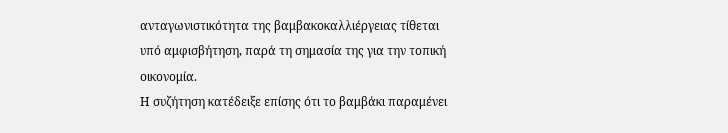ανταγωνιστικότητα της βαμβακοκαλλιέργειας τίθεται υπό αμφισβήτηση, παρά τη σημασία της για την τοπική οικονομία.
Η συζήτηση κατέδειξε επίσης ότι το βαμβάκι παραμένει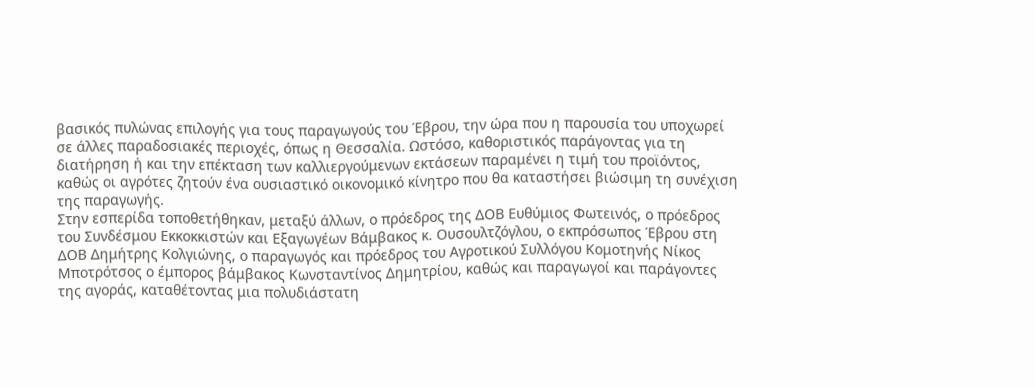βασικός πυλώνας επιλογής για τους παραγωγούς του Έβρου, την ώρα που η παρουσία του υποχωρεί σε άλλες παραδοσιακές περιοχές, όπως η Θεσσαλία. Ωστόσο, καθοριστικός παράγοντας για τη διατήρηση ή και την επέκταση των καλλιεργούμενων εκτάσεων παραμένει η τιμή του προϊόντος, καθώς οι αγρότες ζητούν ένα ουσιαστικό οικονομικό κίνητρο που θα καταστήσει βιώσιμη τη συνέχιση της παραγωγής.
Στην εσπερίδα τοποθετήθηκαν, μεταξύ άλλων, ο πρόεδρος της ΔΟΒ Ευθύμιος Φωτεινός, ο πρόεδρος του Συνδέσμου Εκκοκκιστών και Εξαγωγέων Βάμβακος κ. Ουσουλτζόγλου, ο εκπρόσωπος Έβρου στη ΔΟΒ Δημήτρης Κολγιώνης, ο παραγωγός και πρόεδρος του Αγροτικού Συλλόγου Κομοτηνής Νίκος Μποτρότσος ο έμπορος βάμβακος Κωνσταντίνος Δημητρίου, καθώς και παραγωγοί και παράγοντες της αγοράς, καταθέτοντας μια πολυδιάστατη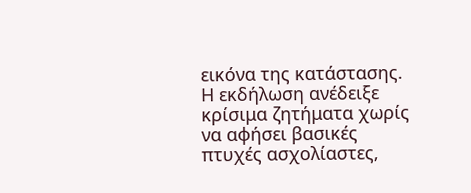εικόνα της κατάστασης.
Η εκδήλωση ανέδειξε κρίσιμα ζητήματα χωρίς να αφήσει βασικές πτυχές ασχολίαστες,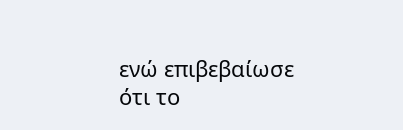ενώ επιβεβαίωσε ότι το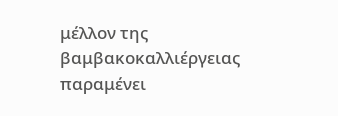μέλλον της βαμβακοκαλλιέργειας παραμένει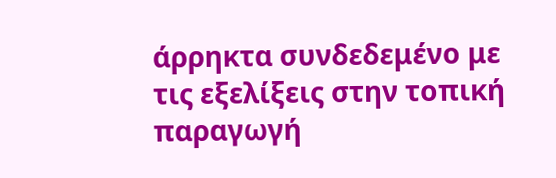άρρηκτα συνδεδεμένο με τις εξελίξεις στην τοπική παραγωγή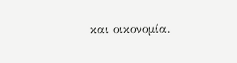και οικονομία.